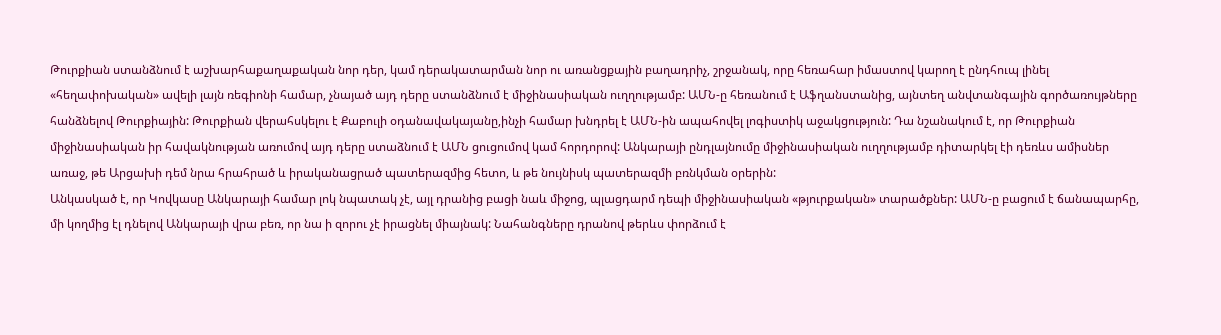Թուրքիան ստանձնում է աշխարհաքաղաքական նոր դեր, կամ դերակատարման նոր ու առանցքային բաղադրիչ, շրջանակ, որը հեռահար իմաստով կարող է ընդհուպ լինել «հեղափոխական» ավելի լայն ռեգիոնի համար, չնայած այդ դերը ստանձնում է միջինասիական ուղղությամբ: ԱՄՆ-ը հեռանում է Աֆղանստանից, այնտեղ անվտանգային գործառույթները հանձնելով Թուրքիային: Թուրքիան վերահսկելու է Քաբուլի օդանավակայանը,ինչի համար խնդրել է ԱՄՆ-ին ապահովել լոգիստիկ աջակցություն: Դա նշանակում է, որ Թուրքիան միջինասիական իր հավակնության առումով այդ դերը ստաձնում է ԱՄՆ ցուցումով կամ հորդորով: Անկարայի ընդլայնումը միջինասիական ուղղությամբ դիտարկել էի դեռևս ամիսներ առաջ, թե Արցախի դեմ նրա հրահրած և իրականացրած պատերազմից հետո, և թե նույնիսկ պատերազմի բռնկման օրերին:
Անկասկած է, որ Կովկասը Անկարայի համար լոկ նպատակ չէ, այլ դրանից բացի նաև միջոց, պլացդարմ դեպի միջինասիական «թյուրքական» տարածքներ: ԱՄՆ-ը բացում է ճանապարհը, մի կողմից էլ դնելով Անկարայի վրա բեռ, որ նա ի զորու չէ իրացնել միայնակ: Նահանգները դրանով թերևս փորձում է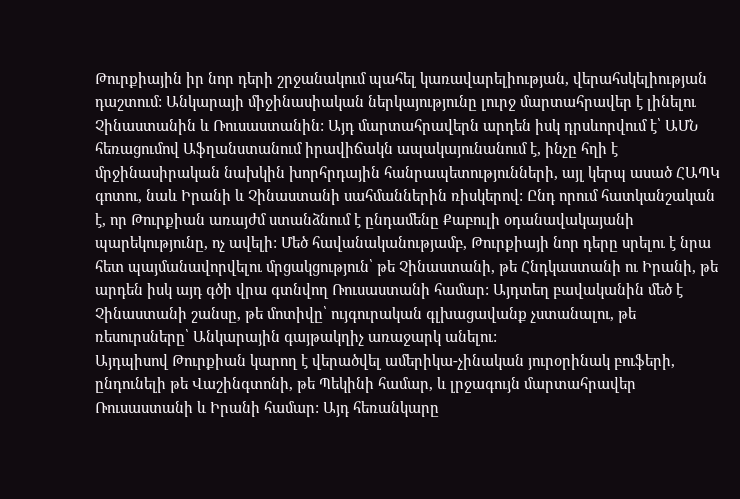Թուրքիային իր նոր դերի շրջանակում պահել կառավարելիության, վերահսկելիության դաշտում: Անկարայի միջինասիական ներկայությունը լուրջ մարտահրավեր է լինելու Չինաստանին և Ռուսաստանին: Այդ մարտահրավերն արդեն իսկ դրսևորվում է՝ ԱՄՆ հեռացումով Աֆղանստանում իրավիճակն ապակայունանում է, ինչը հղի է մրջինասիրական նախկին խորհրդային հանրապետությունների, այլ կերպ ասած ՀԱՊԿ գոտու, նաև Իրանի և Չինաստանի սահմաններին ռիսկերով: Ընդ որում հատկանշական է, որ Թուրքիան առայժմ ստանձնում է ընդամենը Քաբուլի օդանավակայանի պարեկությունը, ոչ ավելի: Մեծ հավանականությամբ, Թուրքիայի նոր դերը սրելու է նրա հետ պայմանավորվելու մրցակցություն՝ թե Չինաստանի, թե Հնդկաստանի ու Իրանի, թե արդեն իսկ այդ գծի վրա գտնվող Ռուսաստանի համար: Այդտեղ բավականին մեծ է Չինաստանի շանսը, թե մոտիվը՝ ույգուրական գլխացավանք չստանալու, թե ռեսուրսները՝ Անկարային գայթակղիչ առաջարկ անելու:
Այդպիսով Թուրքիան կարող է վերածվել ամերիկա-չինական յուրօրինակ բուֆերի, ընդունելի թե Վաշինգտոնի, թե Պեկինի համար, և լրջագույն մարտահրավեր Ռուսաստանի և Իրանի համար: Այդ հեռանկարը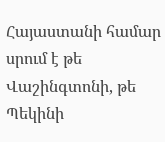Հայաստանի համար սրում է թե Վաշինգտոնի, թե Պեկինի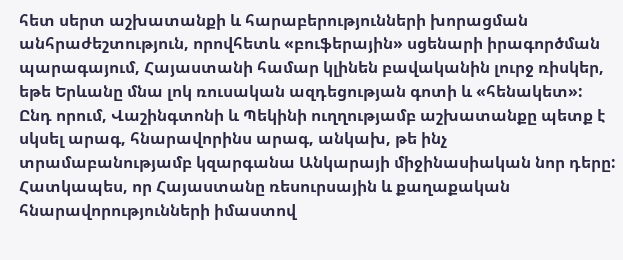հետ սերտ աշխատանքի և հարաբերությունների խորացման անհրաժեշտություն, որովհետև «բուֆերային» սցենարի իրագործման պարագայում, Հայաստանի համար կլինեն բավականին լուրջ ռիսկեր, եթե Երևանը մնա լոկ ռուսական ազդեցության գոտի և «հենակետ»: Ընդ որում, Վաշինգտոնի և Պեկինի ուղղությամբ աշխատանքը պետք է սկսել արագ, հնարավորինս արագ, անկախ, թե ինչ տրամաբանությամբ կզարգանա Անկարայի միջինասիական նոր դերը:
Հատկապես, որ Հայաստանը ռեսուրսային և քաղաքական հնարավորությունների իմաստով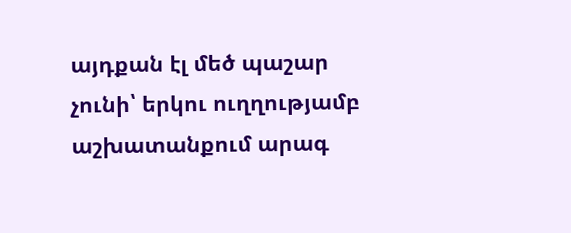այդքան էլ մեծ պաշար չունի՝ երկու ուղղությամբ աշխատանքում արագ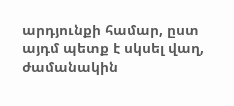արդյունքի համար, ըստ այդմ պետք է սկսել վաղ, ժամանակին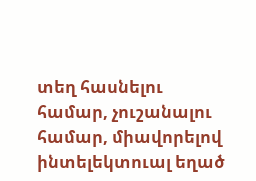տեղ հասնելու համար, չուշանալու համար, միավորելով ինտելեկտուալ եղած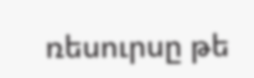ռեսուրսը թե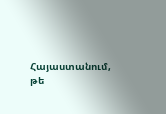Հայաստանում, թե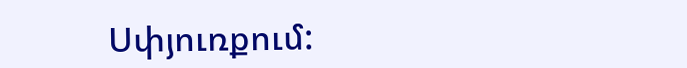Սփյուռքում: